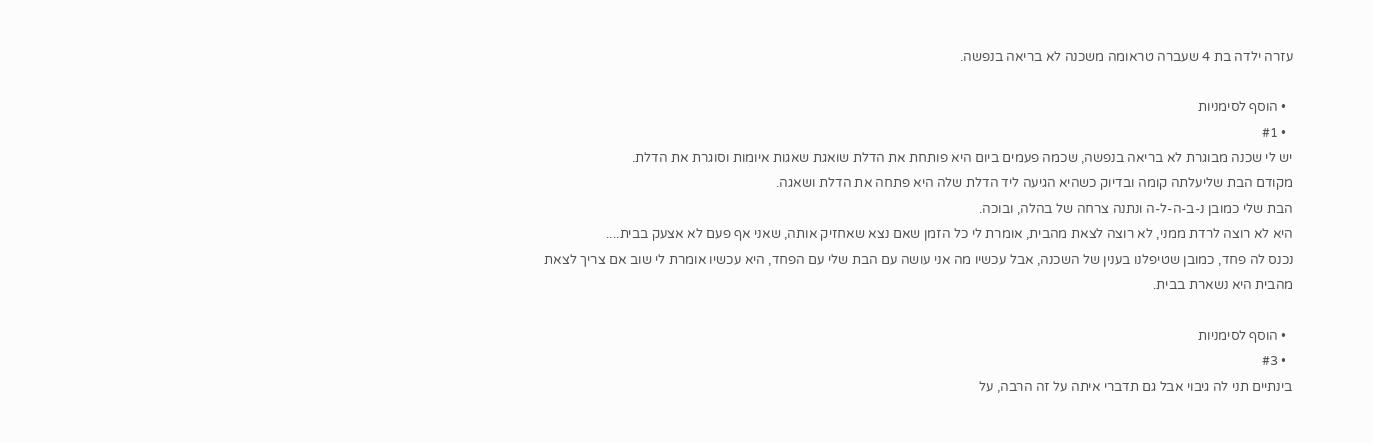עזרה ילדה בת 4 שעברה טראומה משכנה לא בריאה בנפשה.

  • הוסף לסימניות
  • #1
יש לי שכנה מבוגרת לא בריאה בנפשה, שכמה פעמים ביום היא פותחת את הדלת שואגת שאגות איומות וסוגרת את הדלת.
מקודם הבת שליעלתה קומה ובדיוק כשהיא הגיעה ליד הדלת שלה היא פתחה את הדלת ושאגה.
הבת שלי כמובן נ-ב-ה-ל-ה ונתנה צרחה של בהלה, ובוכה.
היא לא רוצה לרדת ממני, לא רוצה לצאת מהבית, אומרת לי כל הזמן שאם נצא שאחזיק אותה, שאני אף פעם לא אצעק בבית....
נכנס לה פחד, כמובן שטיפלנו בענין של השכנה, אבל עכשיו מה אני עושה עם הבת שלי עם הפחד, היא עכשיו אומרת לי שוב אם צריך לצאת מהבית היא נשארת בבית.

  • הוסף לסימניות
  • #3
בינתיים תני לה גיבוי אבל גם תדברי איתה על זה הרבה, על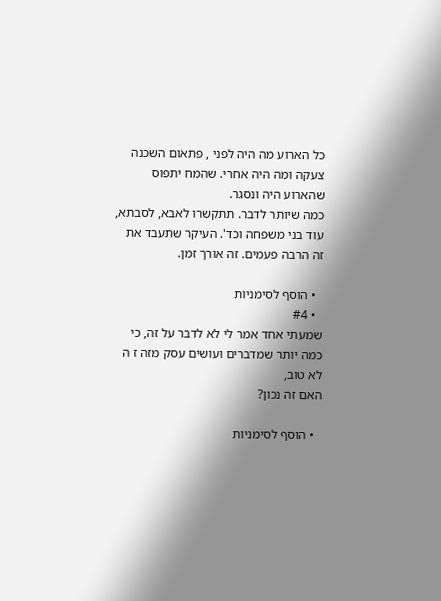כל הארוע מה היה לפני , פתאום השכנה צעקה ומה היה אחרי. שהמח יתפוס שהארוע היה ונסגר.
כמה שיותר לדבר. תתקשרו לאבא, לסבתא, עוד בני משפחה וכד'. העיקר שתעבד את זה הרבה פעמים. זה אורך זמן.

  • הוסף לסימניות
  • #4
שמעתי אחד אמר לי לא לדבר על זה, כי כמה יותר שמדברים ועושים עסק מזה ז ה לא טוב,
האם זה נכון?

  • הוסף לסימניות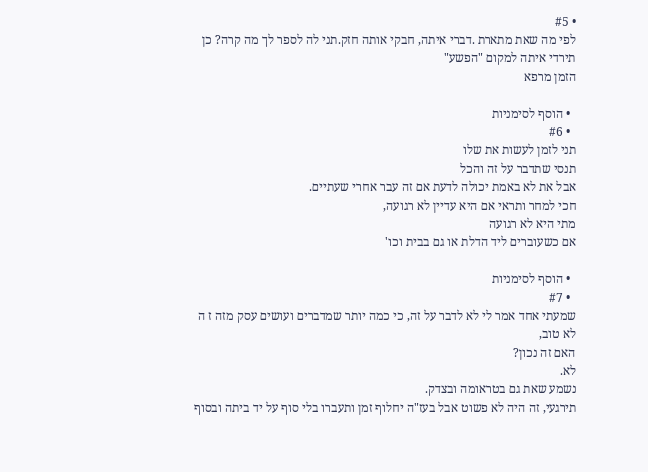• #5
לפי מה שאת מתארת .דברי איתה, חבקי אותה חזק.תני לה לספר לך מה קרה? כן תירדי איתה למקום "הפשע"
הזמן מרפא

  • הוסף לסימניות
  • #6
תני לזמן לעשות את שלו
תנסי שתדבר על זה והכל
אבל את לא באמת יכולה לדעת אם זה עבר אחרי שעתיים.
חכי למחר ותראי אם היא עדיין לא רגועה,
מתי היא לא רגועה
אם כשעוברים ליד הדלת או גם בבית וכו'

  • הוסף לסימניות
  • #7
שמעתי אחד אמר לי לא לדבר על זה, כי כמה יותר שמדברים ועושים עסק מזה ז ה לא טוב,
האם זה נכון?
לא.
נשמע שאת גם בטראומה ובצדק.
תירגעי, זה היה לא פשוט אבל בעז"ה יחלוף זמן ותעברו בלי סוף על יד ביתה ובסוף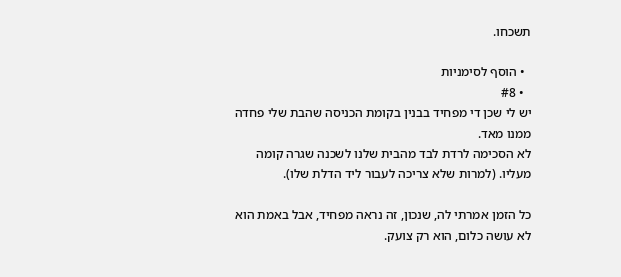תשכחו.

  • הוסף לסימניות
  • #8
יש לי שכן די מפחיד בבנין בקומת הכניסה שהבת שלי פחדה ממנו מאד.
לא הסכימה לרדת לבד מהבית שלנו לשכנה שגרה קומה מעליו. (למרות שלא צריכה לעבור ליד הדלת שלו).

כל הזמן אמרתי לה, שנכון, זה נראה מפחיד, אבל באמת הוא לא עושה כלום, הוא רק צועק.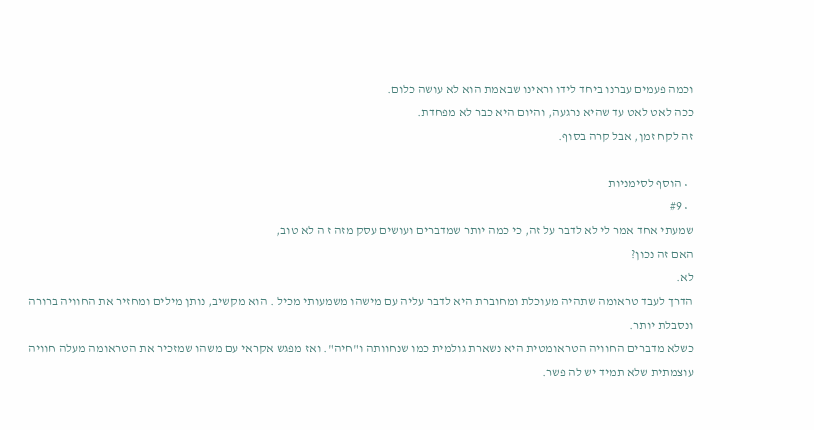וכמה פעמים עברנו ביחד לידו וראינו שבאמת הוא לא עושה כלום.
ככה לאט לאט עד שהיא נרגעה, והיום היא כבר לא מפחדת.
זה לקח זמן, אבל קרה בסוף.

  • הוסף לסימניות
  • #9
שמעתי אחד אמר לי לא לדבר על זה, כי כמה יותר שמדברים ועושים עסק מזה ז ה לא טוב,
האם זה נכון?
לא.
הדרך לעבד טראומה שתהיה מעוכלת ומחוברת היא לדבר עליה עם מישהו משמעותי מכיל . הוא מקשיב, נותן מילים ומחזיר את החוויה ברורה ונסבלת יותר.
כשלא מדברים החוויה הטראומטית היא נשארת גולמית כמו שנחוותה ו"חיה". ואז מפגש אקראי עם משהו שמזכיר את הטראומה מעלה חוויה עוצמתית שלא תמיד יש לה פשר.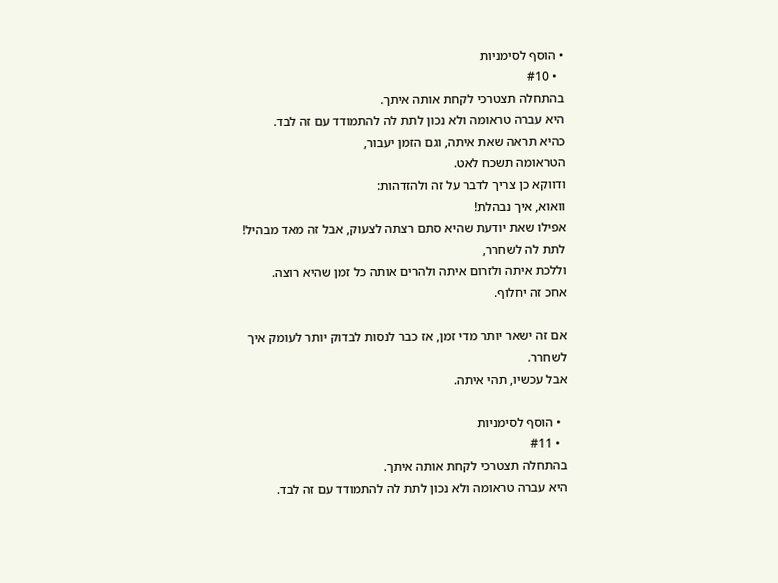• הוסף לסימניות
  • #10
בהתחלה תצטרכי לקחת אותה איתך.
היא עברה טראומה ולא נכון לתת לה להתמודד עם זה לבד.
כהיא תראה שאת איתה, וגם הזמן יעבור,
הטראומה תשכח לאט.
ודווקא כן צריך לדבר על זה ולהזדהות:
וואוא, איך נבהלת!
אפילו שאת יודעת שהיא סתם רצתה לצעוק, אבל זה מאד מבהיל!
לתת לה לשחרר,
וללכת איתה ולזרום איתה ולהרים אותה כל זמן שהיא רוצה.
אחכ זה יחלוף.

אם זה ישאר יותר מדי זמן, אז כבר לנסות לבדוק יותר לעומק איך לשחרר.
אבל עכשיו, תהי איתה.

  • הוסף לסימניות
  • #11
בהתחלה תצטרכי לקחת אותה איתך.
היא עברה טראומה ולא נכון לתת לה להתמודד עם זה לבד.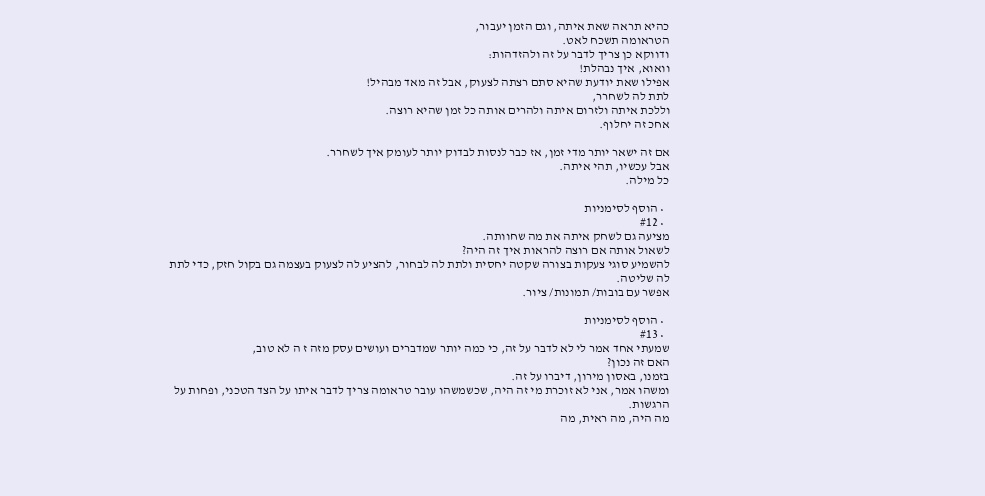כהיא תראה שאת איתה, וגם הזמן יעבור,
הטראומה תשכח לאט.
ודווקא כן צריך לדבר על זה ולהזדהות:
וואוא, איך נבהלת!
אפילו שאת יודעת שהיא סתם רצתה לצעוק, אבל זה מאד מבהיל!
לתת לה לשחרר,
וללכת איתה ולזרום איתה ולהרים אותה כל זמן שהיא רוצה.
אחכ זה יחלוף.

אם זה ישאר יותר מדי זמן, אז כבר לנסות לבדוק יותר לעומק איך לשחרר.
אבל עכשיו, תהי איתה.
כל מילה.

  • הוסף לסימניות
  • #12
מציעה גם לשחק איתה את מה שחוותה.
לשאול אותה אם רוצה להראות איך זה היה?
להשמיע סוגי צעקות בצורה שקטה יחסית ולתת לה לבחור, להציע לה לצעוק בעצמה גם בקול חזק, כדי לתת לה שליטה.
אפשר עם בובות/ תמונות/ ציור.

  • הוסף לסימניות
  • #13
שמעתי אחד אמר לי לא לדבר על זה, כי כמה יותר שמדברים ועושים עסק מזה ז ה לא טוב,
האם זה נכון?
בזמנו, באסון מירון, דיברו על זה.
ומשהו אמר, אני לא זוכרת מי זה היה, שכשמשהו עובר טראומה צריך לדבר איתו על הצד הטכני, ופחות על הרגשות.
מה היה, מה ראית, מה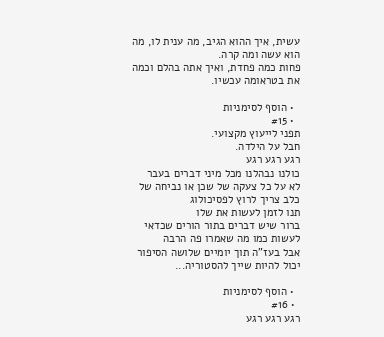עשית, איך ההוא הגיב, מה ענית לו, מה הוא עשה ומה קרה.
פחות כמה פחדת, ואיך אתה בהלם וכמה את בטראומה עכשיו.

  • הוסף לסימניות
  • #15
תפני לייעוץ מקצועי.
חבל על הילדה.
רגע רגע רגע
כולנו נבהלנו מכל מיני דברים בעבר
לא על כל צעקה של שכן או נביחה של כלב צריך לרוץ לפסיכולוג
תנו לזמן לעשות את שלו
ברור שיש דברים בתור הורים שכדאי לעשות כמו מה שאמרו פה הרבה
אבל בעז"ה תוך יומיים שלושה הסיפור יכול להיות שייך להסטוריה...

  • הוסף לסימניות
  • #16
רגע רגע רגע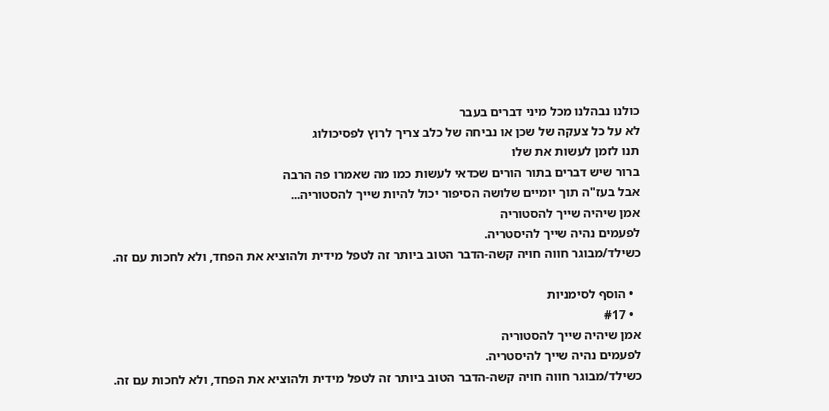כולנו נבהלנו מכל מיני דברים בעבר
לא על כל צעקה של שכן או נביחה של כלב צריך לרוץ לפסיכולוג
תנו לזמן לעשות את שלו
ברור שיש דברים בתור הורים שכדאי לעשות כמו מה שאמרו פה הרבה
אבל בעז"ה תוך יומיים שלושה הסיפור יכול להיות שייך להסטוריה...
אמן שיהיה שייך להסטוריה
לפעמים נהיה שייך להיסטריה.
כשילד/מבוגר חווה חויה קשה-הדבר הטוב ביותר זה לטפל מידית ולהוציא את הפחד, ולא לחכות עם זה.

  • הוסף לסימניות
  • #17
אמן שיהיה שייך להסטוריה
לפעמים נהיה שייך להיסטריה.
כשילד/מבוגר חווה חויה קשה-הדבר הטוב ביותר זה לטפל מידית ולהוציא את הפחד, ולא לחכות עם זה.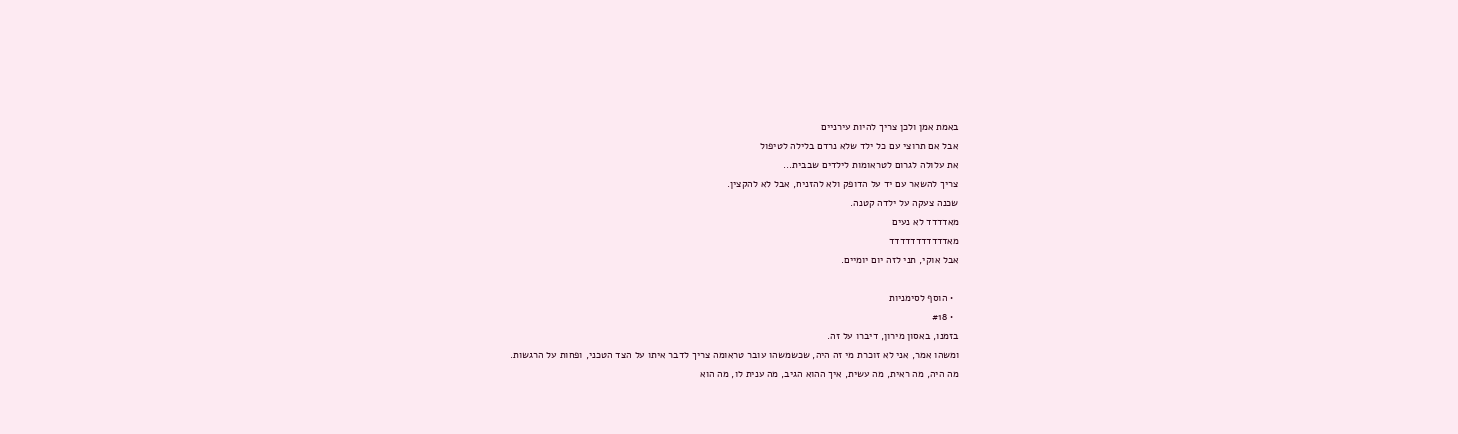באמת אמן ולכן צריך להיות עירניים
אבל אם תרוצי עם כל ילד שלא נרדם בלילה לטיפול
את עלולה לגרום לטראומות לילדים שבבית...
צריך להשאר עם יד על הדופק ולא להזניח, אבל לא להקצין.
שכנה צעקה על ילדה קטנה.
מאדדדד לא נעים
מאדדדדדדדדדדד
אבל אוקי, תני לזה יום יומיים.

  • הוסף לסימניות
  • #18
בזמנו, באסון מירון, דיברו על זה.
ומשהו אמר, אני לא זוכרת מי זה היה, שכשמשהו עובר טראומה צריך לדבר איתו על הצד הטכני, ופחות על הרגשות.
מה היה, מה ראית, מה עשית, איך ההוא הגיב, מה ענית לו, מה הוא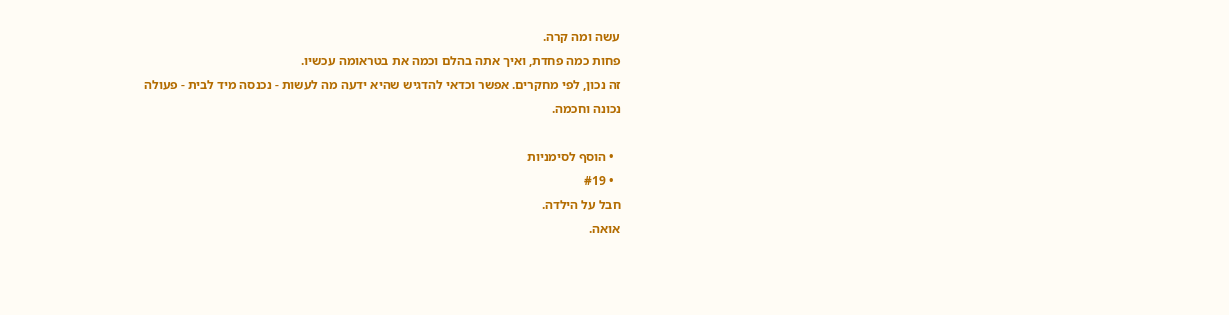עשה ומה קרה.
פחות כמה פחדת, ואיך אתה בהלם וכמה את בטראומה עכשיו.
זה נכון, לפי מחקרים. אפשר וכדאי להדגיש שהיא ידעה מה לעשות - נכנסה מיד לבית - פעולה נכונה וחכמה.

  • הוסף לסימניות
  • #19
חבל על הילדה.
אואה.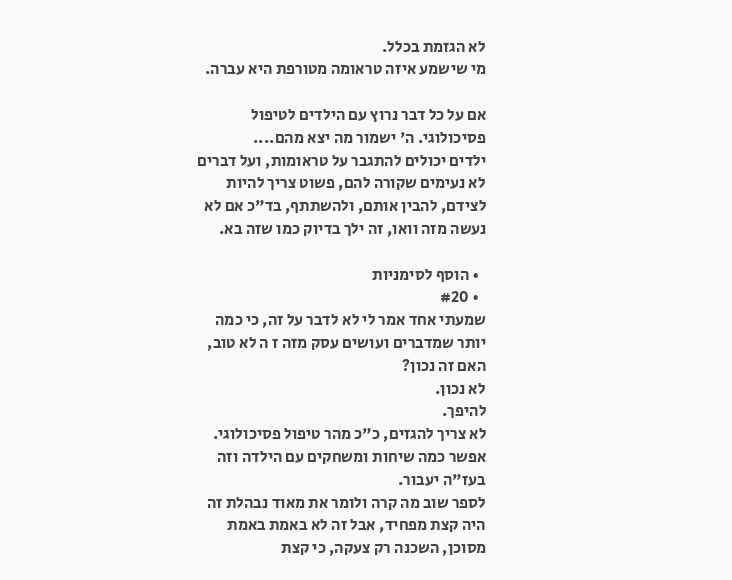לא הגזמת בכלל.
מי שישמע איזה טראומה מטורפת היא עברה.

אם על כל דבר נרוץ עם הילדים לטיפול פסיכולוגי. ה' ישמור מה יצא מהם....
ילדים יכולים להתגבר על טראומות, ועל דברים לא נעימים שקורה להם, פשוט צריך להיות לצידם, להבין אותם, ולהשתתף, בד"כ אם לא נעשה מזה וואו, זה ילך בדיוק כמו שזה בא.

  • הוסף לסימניות
  • #20
שמעתי אחד אמר לי לא לדבר על זה, כי כמה יותר שמדברים ועושים עסק מזה ז ה לא טוב,
האם זה נכון?
לא נכון.
להיפך.
לא צריך להגזים, כ"כ מהר טיפול פסיכולוגי.
אפשר כמה שיחות ומשחקים עם הילדה וזה בעז"ה יעבור.
לספר שוב מה קרה ולומר את מאוד נבהלת זה היה קצת מפחיד, אבל זה לא באמת באמת מסוכן, השכנה רק צעקה, כי קצת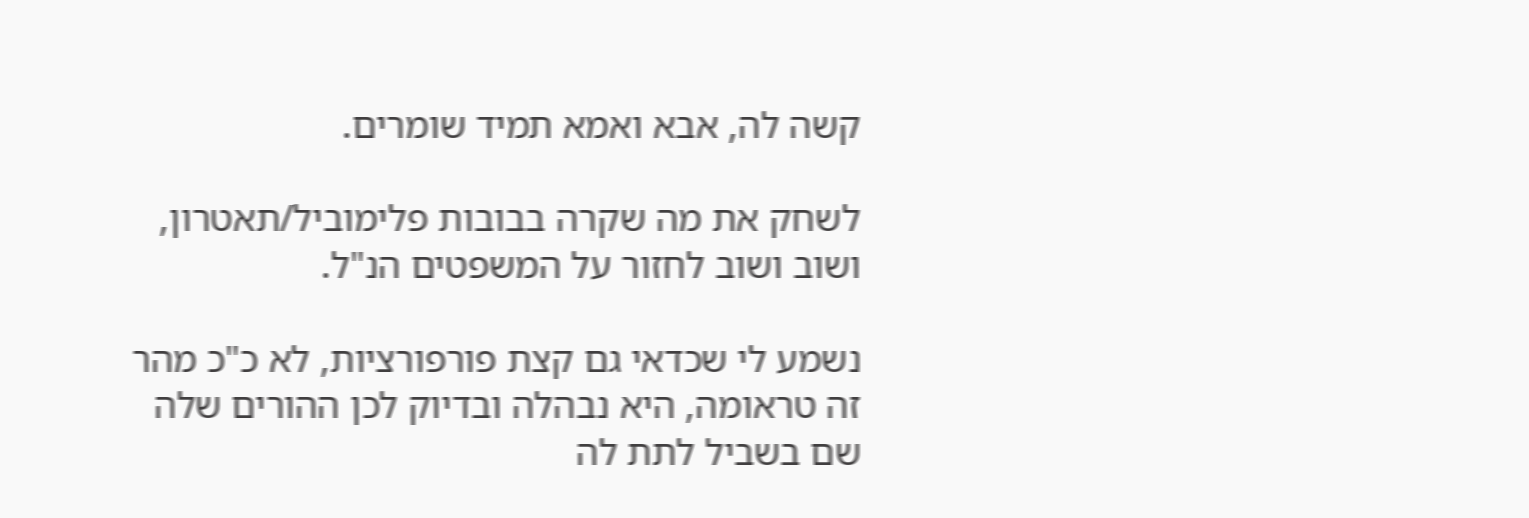קשה לה, אבא ואמא תמיד שומרים.

לשחק את מה שקרה בבובות פלימוביל/תאטרון, ושוב ושוב לחזור על המשפטים הנ"ל.

נשמע לי שכדאי גם קצת פורפורציות, לא כ"כ מהר זה טראומה, היא נבהלה ובדיוק לכן ההורים שלה שם בשביל לתת לה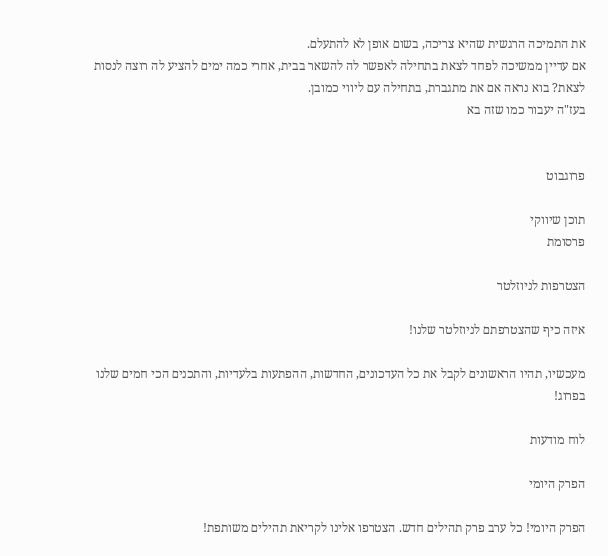את התמיכה הרגשית שהיא צריכה, בשום אופן לא להתעלם.
אם עדיין ממשיכה לפחד לצאת בתחילה לאפשר לה להשאר בבית, אחרי כמה ימים להציע לה רוצה לנסות לצאת? בוא נראה אם את מתגברת, בתחילה עם ליווי כמובן.
בעז"ה יעבור כמו שזה בא


פרוגבוט

תוכן שיווקי
פרסומת

הצטרפות לניוזלטר

איזה כיף שהצטרפתם לניוזלטר שלנו!

מעכשיו, תהיו הראשונים לקבל את כל העדכונים, החדשות, ההפתעות בלעדיות, והתכנים הכי חמים שלנו בפרוג!

לוח מודעות

הפרק היומי

הפרק היומי! כל ערב פרק תהילים חדש. הצטרפו אלינו לקריאת תהילים משותפת!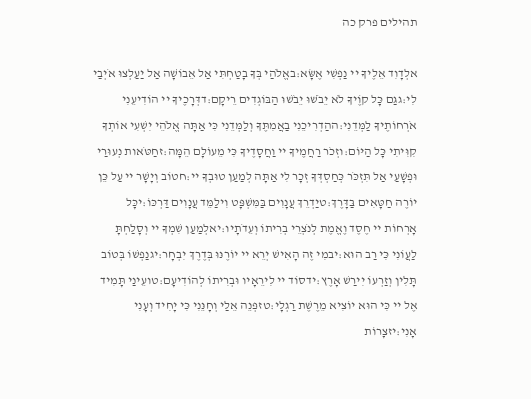תהילים פרק כה

אלְדָוִד אֵלֶיךָ יי נַפְשִׁי אֶשָּׂא:באֱלֹהַי בְּךָ בָטַחְתִּי אַל אֵבוֹשָׁה אַל יַעַלְצוּ אֹיְבַי לִי:גגַּם כָּל קוֶֹיךָ לֹא יֵבֹשׁוּ יֵבֹשׁוּ הַבּוֹגְדִים רֵיקָם:דדְּרָכֶיךָ יי הוֹדִיעֵנִי אֹרְחוֹתֶיךָ לַמְּדֵנִי:ההַדְרִיכֵנִי בַאֲמִתֶּךָ וְלַמְּדֵנִי כִּי אַתָּה אֱלֹהֵי יִשְׁעִי אוֹתְךָ קִוִּיתִי כָּל הַיּוֹם:וזְכֹר רַחֲמֶיךָ יי וַחֲסָדֶיךָ כִּי מֵעוֹלָם הֵמָּה:זחַטֹּאות נְעוּרַי וּפְשָׁעַי אַל תִּזְכֹּר כְּחַסְדְּךָ זְכָר לִי אַתָּה לְמַעַן טוּבְךָ יי:חטוֹב וְיָשָׁר יי עַל כֵּן יוֹרֶה חַטָּאִים בַּדָּרֶךְ:טיַדְרֵךְ עֲנָוִים בַּמִּשְׁפָּט וִילַמֵּד עֲנָוִים דַּרְכּוֹ:יכָּל אָרְחוֹת יי חֶסֶד וֶאֱמֶת לְנֹצְרֵי בְרִיתוֹ וְעֵדֹתָיו:יאלְמַעַן שִׁמְךָ יי וְסָלַחְתָּ לַעֲוֹנִי כִּי רַב הוּא:יבמִי זֶה הָאִישׁ יְרֵא יי יוֹרֶנּוּ בְּדֶרֶךְ יִבְחָר:יגנַפְשׁוֹ בְּטוֹב תָּלִין וְזַרְעוֹ יִירַשׁ אָרֶץ:ידסוֹד יי לִירֵאָיו וּבְרִיתוֹ לְהוֹדִיעָם:טועֵינַי תָּמִיד אֶל יי כִּי הוּא יוֹצִיא מֵרֶשֶׁת רַגְלָי:טזפְּנֵה אֵלַי וְחָנֵּנִי כִּי יָחִיד וְעָנִי אָנִי:יזצָרוֹת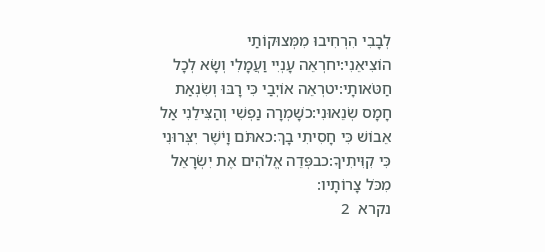לְבָבִי הִרְחִיבוּ מִמְּצוּקוֹתַי הוֹצִיאֵנִי:יחרְאֵה עָנְיִי וַעֲמָלִי וְשָׂא לְכָל חַטֹּאותָי:יטרְאֵה אוֹיְבַי כִּי רָבּוּ וְשִׂנְאַת חָמָס שְׂנֵאוּנִי:כשָׁמְרָה נַפְשִׁי וְהַצִּילֵנִי אַל אֵבוֹשׁ כִּי חָסִיתִי בָךְ:כאתֹּם וָיֹשֶׁר יִצְּרוּנִי כִּי קִוִּיתִיךָ:כבפְּדֵה אֱלֹהִים אֶת יִשְׂרָאֵל מִכֹּל צָרוֹתָיו:
נקרא  2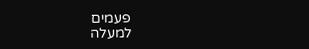פעמים
למעלה